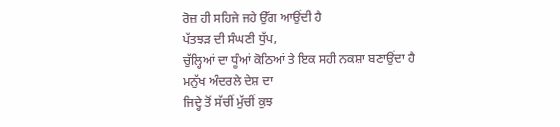ਰੋਜ਼ ਹੀ ਸਹਿਜੇ ਜਹੇ ਉੱਗ ਆਉਂਦੀ ਹੈ
ਪੱਤਝੜ ਦੀ ਸੰਘਣੀ ਧੁੱਪ,
ਚੁੱਲ੍ਹਿਆਂ ਦਾ ਧੂੰਆਂ ਕੋਠਿਆਂ ਤੇ ਇਕ ਸਹੀ ਨਕਸ਼ਾ ਬਣਾਉਂਦਾ ਹੈ
ਮਨੁੱਖ ਅੰਦਰਲੇ ਦੇਸ਼ ਦਾ
ਜਿਦ੍ਹੇ ਤੋਂ ਸੱਚੀਂ ਮੁੱਚੀਂ ਕੁਝ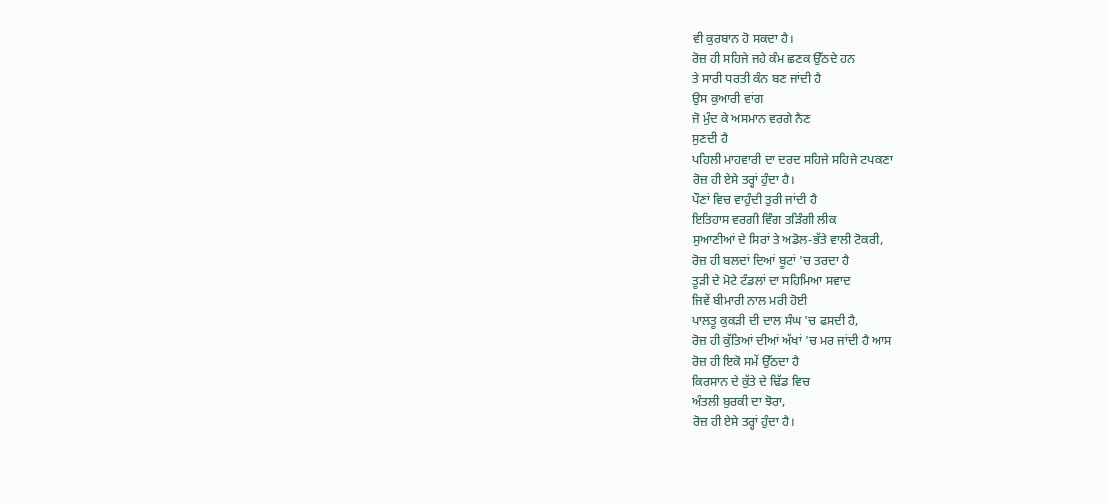ਵੀ ਕੁਰਬਾਨ ਹੋ ਸਕਦਾ ਹੈ।
ਰੋਜ਼ ਹੀ ਸਹਿਜੇ ਜਹੇ ਕੰਮ ਛਣਕ ਉੱਠਦੇ ਹਨ
ਤੇ ਸਾਰੀ ਧਰਤੀ ਕੰਨ ਬਣ ਜਾਂਦੀ ਹੈ
ਉਸ ਕੁਆਰੀ ਵਾਂਗ
ਜੋ ਮੁੰਦ ਕੇ ਅਸਮਾਨ ਵਰਗੇ ਨੈਣ
ਸੁਣਦੀ ਹੈ
ਪਹਿਲੀ ਮਾਹਵਾਰੀ ਦਾ ਦਰਦ ਸਹਿਜੇ ਸਹਿਜੇ ਟਪਕਣਾ
ਰੋਜ਼ ਹੀ ਏਸੇ ਤਰ੍ਹਾਂ ਹੁੰਦਾ ਹੈ।
ਪੌਣਾਂ ਵਿਚ ਵਾਹੁੰਦੀ ਤੁਰੀ ਜਾਂਦੀ ਹੈ
ਇਤਿਹਾਸ ਵਰਗੀ ਵਿੰਗ ਤੜਿੰਗੀ ਲੀਕ
ਸੁਆਣੀਆਂ ਦੇ ਸਿਰਾਂ ਤੇ ਅਡੋਲ-ਭੱਤੇ ਵਾਲੀ ਟੋਕਰੀ,
ਰੋਜ਼ ਹੀ ਬਲਦਾਂ ਦਿਆਂ ਬੂਟਾਂ 'ਚ ਤਰਦਾ ਹੈ
ਤੂੜੀ ਦੇ ਮੋਟੇ ਟੰਡਲਾਂ ਦਾ ਸਹਿਮਿਆ ਸਵਾਦ
ਜਿਵੇਂ ਬੀਮਾਰੀ ਨਾਲ ਮਰੀ ਹੋਈ
ਪਾਲਤੂ ਕੁਕੜੀ ਦੀ ਦਾਲ ਸੰਘ 'ਚ ਫਸਦੀ ਹੈ,
ਰੋਜ਼ ਹੀ ਕੁੱਤਿਆਂ ਦੀਆਂ ਅੱਖਾਂ 'ਚ ਮਰ ਜਾਂਦੀ ਹੈ ਆਸ
ਰੋਜ਼ ਹੀ ਇਕੋ ਸਮੇਂ ਉੱਠਦਾ ਹੈ
ਕਿਰਸਾਨ ਦੇ ਕੁੱਤੇ ਦੇ ਢਿੱਡ ਵਿਚ
ਅੰਤਲੀ ਬੁਰਕੀ ਦਾ ਝੋਰਾ,
ਰੋਜ਼ ਹੀ ਏਸੇ ਤਰ੍ਹਾਂ ਹੁੰਦਾ ਹੈ।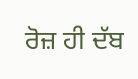ਰੋਜ਼ ਹੀ ਦੱਬ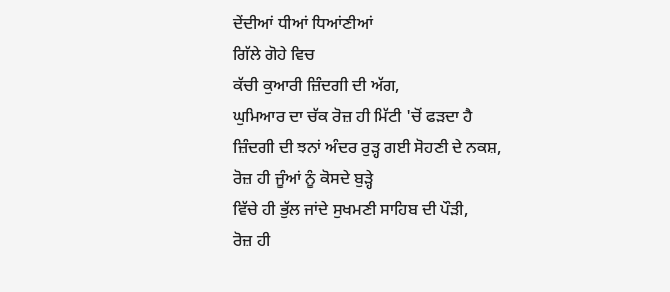ਦੇਂਦੀਆਂ ਧੀਆਂ ਧਿਆਂਣੀਆਂ
ਗਿੱਲੇ ਗੋਹੇ ਵਿਚ
ਕੱਚੀ ਕੁਆਰੀ ਜ਼ਿੰਦਗੀ ਦੀ ਅੱਗ,
ਘੁਮਿਆਰ ਦਾ ਚੱਕ ਰੋਜ਼ ਹੀ ਮਿੱਟੀ 'ਚੋਂ ਫੜਦਾ ਹੈ
ਜ਼ਿੰਦਗੀ ਦੀ ਝਨਾਂ ਅੰਦਰ ਰੁੜ੍ਹ ਗਈ ਸੋਹਣੀ ਦੇ ਨਕਸ਼,
ਰੋਜ਼ ਹੀ ਜੂੰਆਂ ਨੂੰ ਕੋਸਦੇ ਬੁੜ੍ਹੇ
ਵਿੱਚੇ ਹੀ ਭੁੱਲ ਜਾਂਦੇ ਸੁਖਮਣੀ ਸਾਹਿਬ ਦੀ ਪੌੜੀ,
ਰੋਜ਼ ਹੀ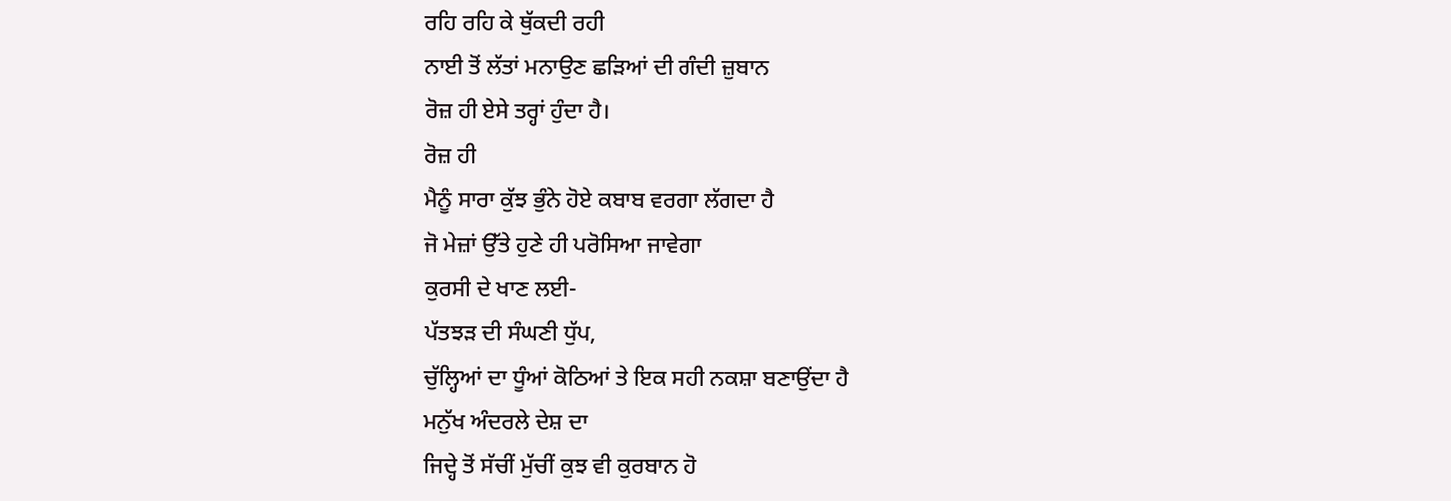ਰਹਿ ਰਹਿ ਕੇ ਥੁੱਕਦੀ ਰਹੀ
ਨਾਈ ਤੋਂ ਲੱਤਾਂ ਮਨਾਉਣ ਛੜਿਆਂ ਦੀ ਗੰਦੀ ਜ਼ੁਬਾਨ
ਰੋਜ਼ ਹੀ ਏਸੇ ਤਰ੍ਹਾਂ ਹੁੰਦਾ ਹੈ।
ਰੋਜ਼ ਹੀ
ਮੈਨੂੰ ਸਾਰਾ ਕੁੱਝ ਭੁੰਨੇ ਹੋਏ ਕਬਾਬ ਵਰਗਾ ਲੱਗਦਾ ਹੈ
ਜੋ ਮੇਜ਼ਾਂ ਉੱਤੇ ਹੁਣੇ ਹੀ ਪਰੋਸਿਆ ਜਾਵੇਗਾ
ਕੁਰਸੀ ਦੇ ਖਾਣ ਲਈ-
ਪੱਤਝੜ ਦੀ ਸੰਘਣੀ ਧੁੱਪ,
ਚੁੱਲ੍ਹਿਆਂ ਦਾ ਧੂੰਆਂ ਕੋਠਿਆਂ ਤੇ ਇਕ ਸਹੀ ਨਕਸ਼ਾ ਬਣਾਉਂਦਾ ਹੈ
ਮਨੁੱਖ ਅੰਦਰਲੇ ਦੇਸ਼ ਦਾ
ਜਿਦ੍ਹੇ ਤੋਂ ਸੱਚੀਂ ਮੁੱਚੀਂ ਕੁਝ ਵੀ ਕੁਰਬਾਨ ਹੋ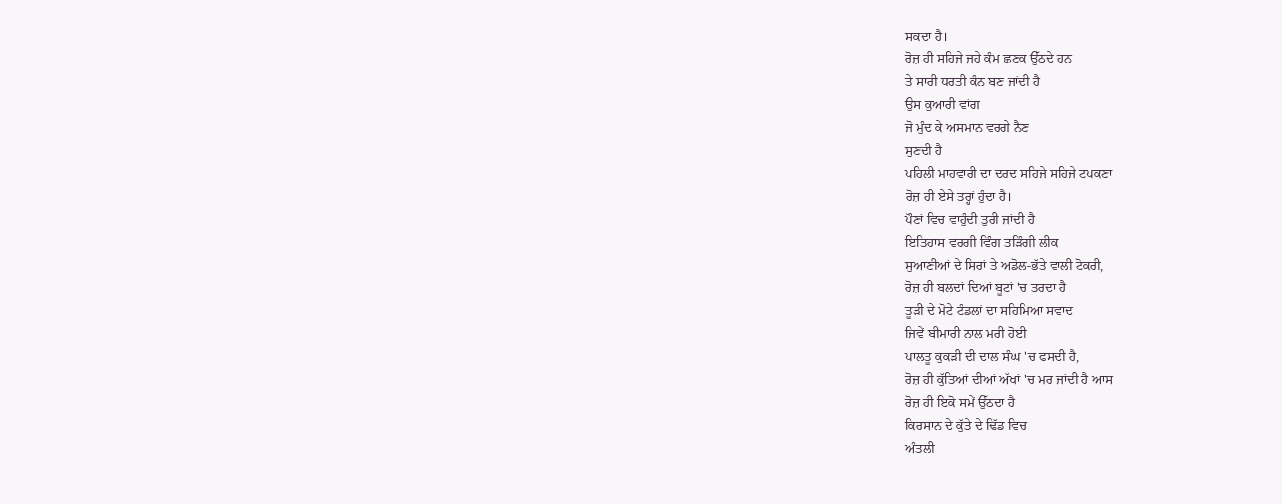ਸਕਦਾ ਹੈ।
ਰੋਜ਼ ਹੀ ਸਹਿਜੇ ਜਹੇ ਕੰਮ ਛਣਕ ਉੱਠਦੇ ਹਨ
ਤੇ ਸਾਰੀ ਧਰਤੀ ਕੰਨ ਬਣ ਜਾਂਦੀ ਹੈ
ਉਸ ਕੁਆਰੀ ਵਾਂਗ
ਜੋ ਮੁੰਦ ਕੇ ਅਸਮਾਨ ਵਰਗੇ ਨੈਣ
ਸੁਣਦੀ ਹੈ
ਪਹਿਲੀ ਮਾਹਵਾਰੀ ਦਾ ਦਰਦ ਸਹਿਜੇ ਸਹਿਜੇ ਟਪਕਣਾ
ਰੋਜ਼ ਹੀ ਏਸੇ ਤਰ੍ਹਾਂ ਹੁੰਦਾ ਹੈ।
ਪੌਣਾਂ ਵਿਚ ਵਾਹੁੰਦੀ ਤੁਰੀ ਜਾਂਦੀ ਹੈ
ਇਤਿਹਾਸ ਵਰਗੀ ਵਿੰਗ ਤੜਿੰਗੀ ਲੀਕ
ਸੁਆਣੀਆਂ ਦੇ ਸਿਰਾਂ ਤੇ ਅਡੋਲ-ਭੱਤੇ ਵਾਲੀ ਟੋਕਰੀ,
ਰੋਜ਼ ਹੀ ਬਲਦਾਂ ਦਿਆਂ ਬੂਟਾਂ 'ਚ ਤਰਦਾ ਹੈ
ਤੂੜੀ ਦੇ ਮੋਟੇ ਟੰਡਲਾਂ ਦਾ ਸਹਿਮਿਆ ਸਵਾਦ
ਜਿਵੇਂ ਬੀਮਾਰੀ ਨਾਲ ਮਰੀ ਹੋਈ
ਪਾਲਤੂ ਕੁਕੜੀ ਦੀ ਦਾਲ ਸੰਘ 'ਚ ਫਸਦੀ ਹੈ,
ਰੋਜ਼ ਹੀ ਕੁੱਤਿਆਂ ਦੀਆਂ ਅੱਖਾਂ 'ਚ ਮਰ ਜਾਂਦੀ ਹੈ ਆਸ
ਰੋਜ਼ ਹੀ ਇਕੋ ਸਮੇਂ ਉੱਠਦਾ ਹੈ
ਕਿਰਸਾਨ ਦੇ ਕੁੱਤੇ ਦੇ ਢਿੱਡ ਵਿਚ
ਅੰਤਲੀ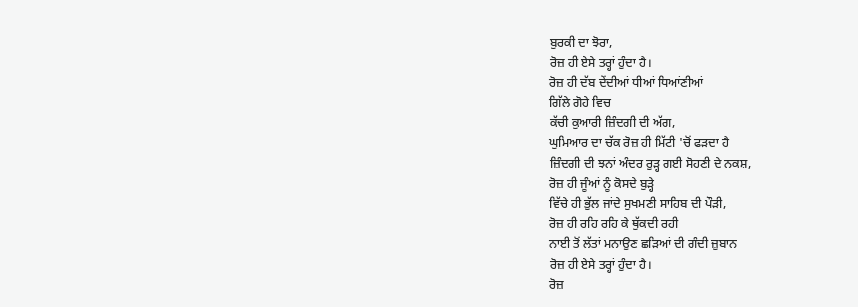ਬੁਰਕੀ ਦਾ ਝੋਰਾ,
ਰੋਜ਼ ਹੀ ਏਸੇ ਤਰ੍ਹਾਂ ਹੁੰਦਾ ਹੈ।
ਰੋਜ਼ ਹੀ ਦੱਬ ਦੇਂਦੀਆਂ ਧੀਆਂ ਧਿਆਂਣੀਆਂ
ਗਿੱਲੇ ਗੋਹੇ ਵਿਚ
ਕੱਚੀ ਕੁਆਰੀ ਜ਼ਿੰਦਗੀ ਦੀ ਅੱਗ,
ਘੁਮਿਆਰ ਦਾ ਚੱਕ ਰੋਜ਼ ਹੀ ਮਿੱਟੀ 'ਚੋਂ ਫੜਦਾ ਹੈ
ਜ਼ਿੰਦਗੀ ਦੀ ਝਨਾਂ ਅੰਦਰ ਰੁੜ੍ਹ ਗਈ ਸੋਹਣੀ ਦੇ ਨਕਸ਼,
ਰੋਜ਼ ਹੀ ਜੂੰਆਂ ਨੂੰ ਕੋਸਦੇ ਬੁੜ੍ਹੇ
ਵਿੱਚੇ ਹੀ ਭੁੱਲ ਜਾਂਦੇ ਸੁਖਮਣੀ ਸਾਹਿਬ ਦੀ ਪੌੜੀ,
ਰੋਜ਼ ਹੀ ਰਹਿ ਰਹਿ ਕੇ ਥੁੱਕਦੀ ਰਹੀ
ਨਾਈ ਤੋਂ ਲੱਤਾਂ ਮਨਾਉਣ ਛੜਿਆਂ ਦੀ ਗੰਦੀ ਜ਼ੁਬਾਨ
ਰੋਜ਼ ਹੀ ਏਸੇ ਤਰ੍ਹਾਂ ਹੁੰਦਾ ਹੈ।
ਰੋਜ਼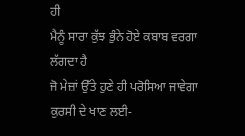ਹੀ
ਮੈਨੂੰ ਸਾਰਾ ਕੁੱਝ ਭੁੰਨੇ ਹੋਏ ਕਬਾਬ ਵਰਗਾ ਲੱਗਦਾ ਹੈ
ਜੋ ਮੇਜ਼ਾਂ ਉੱਤੇ ਹੁਣੇ ਹੀ ਪਰੋਸਿਆ ਜਾਵੇਗਾ
ਕੁਰਸੀ ਦੇ ਖਾਣ ਲਈ-